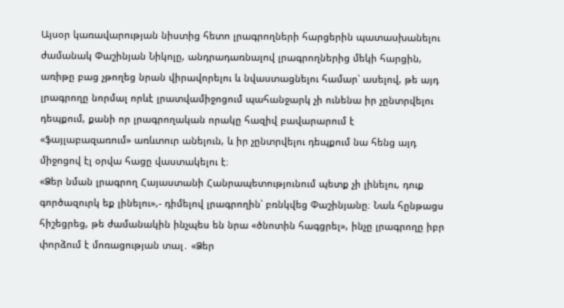Այսօր կառավարության նիստից հետո լրագրողների հարցերին պատասխանելու ժամանակ Փաշինյան Նիկոլը, անդրադառնալով լրագրողներից մեկի հարցին, առիթը բաց չթողեց նրան վիրավորելու և նվաստացնելու համար՝ ասելով, թե այդ լրագրողը նորմալ որևէ լրատվամիջոցում պահանջարկ չի ունենա իր չընտրվելու դեպքում, քանի որ լրագրողական որակը հազիվ բավարարում է «ֆայլաբազառում» առևտուր անելուն, և իր չընտրվելու դեպքում նա հենց այդ միջոցով էլ օրվա հացը վաստակելու է։
«Ձեր նման լրագրող Հայաստանի Հանրապետությունում պետք չի լինելու, դուք գործազուրկ եք լինելու»,- դիմելով լրագրողին՝ բռնկվեց Փաշինյանը։ Նաև հընթացս հիշեցրեց, թե ժամանակին ինչպես են նրա «ծնոտին հագցրել», ինչը լրագրողը իբր փորձում է մոռացության տալ․ «Ձեր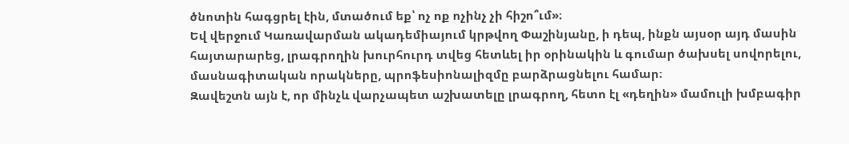ծնոտին հագցրել էին, մտածում եք՝ ոչ ոք ոչինչ չի հիշո՞ւմ»։
Եվ վերջում Կառավարման ակադեմիայում կրթվող Փաշինյանը, ի դեպ, ինքն այսօր այդ մասին հայտարարեց, լրագրողին խուրհուրդ տվեց հետևել իր օրինակին և գումար ծախսել սովորելու,
մասնագիտական որակները, պրոֆեսիոնալիզմը բարձրացնելու համար։
Զավեշտն այն է, որ մինչև վարչապետ աշխատելը լրագրող, հետո էլ «դեղին» մամուլի խմբագիր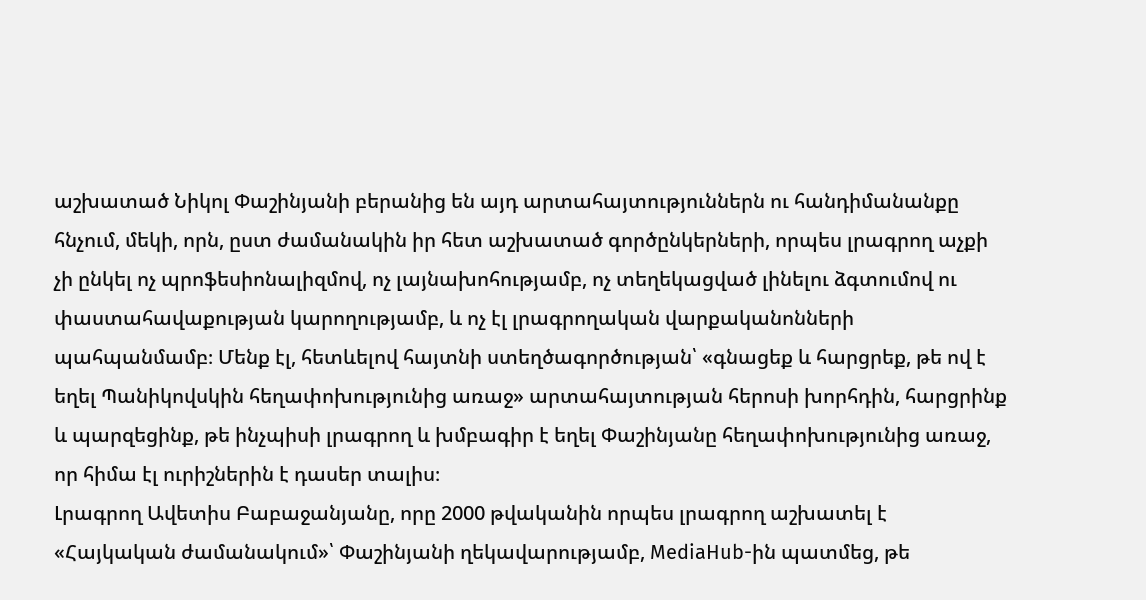աշխատած Նիկոլ Փաշինյանի բերանից են այդ արտահայտություններն ու հանդիմանանքը հնչում, մեկի, որն, ըստ ժամանակին իր հետ աշխատած գործընկերների, որպես լրագրող աչքի չի ընկել ոչ պրոֆեսիոնալիզմով, ոչ լայնախոհությամբ, ոչ տեղեկացված լինելու ձգտումով ու փաստահավաքության կարողությամբ, և ոչ էլ լրագրողական վարքականոնների պահպանմամբ։ Մենք էլ, հետևելով հայտնի ստեղծագործության՝ «գնացեք և հարցրեք, թե ով է եղել Պանիկովսկին հեղափոխությունից առաջ» արտահայտության հերոսի խորհդին, հարցրինք և պարզեցինք, թե ինչպիսի լրագրող և խմբագիր է եղել Փաշինյանը հեղափոխությունից առաջ, որ հիմա էլ ուրիշներին է դասեր տալիս։
Լրագրող Ավետիս Բաբաջանյանը, որը 2000 թվականին որպես լրագրող աշխատել է «Հայկական ժամանակում»՝ Փաշինյանի ղեկավարությամբ, MediaHub-ին պատմեց, թե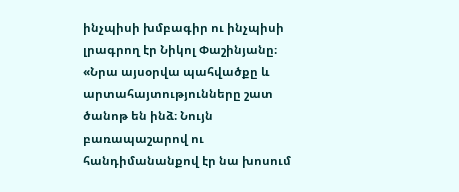ինչպիսի խմբագիր ու ինչպիսի լրագրող էր Նիկոլ Փաշինյանը։
«Նրա այսօրվա պահվածքը և արտահայտությունները շատ ծանոթ են ինձ։ Նույն բառապաշարով ու հանդիմանանքով էր նա խոսում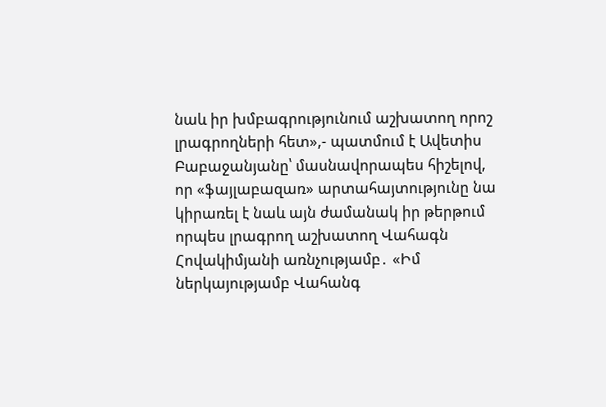նաև իր խմբագրությունում աշխատող որոշ լրագրողների հետ»,- պատմում է Ավետիս Բաբաջանյանը՝ մասնավորապես հիշելով, որ «ֆայլաբազառ» արտահայտությունը նա կիրառել է նաև այն ժամանակ իր թերթում որպես լրագրող աշխատող Վահագն Հովակիմյանի առնչությամբ․ «Իմ ներկայությամբ Վահանգ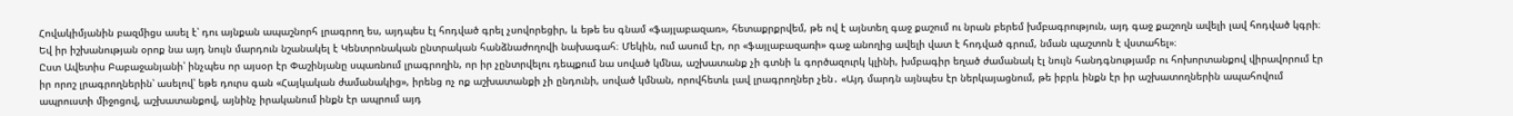Հովակիմյանին բազմիցս ասել է՝ դու այնքան ապաշնորհ լրագրող ես, այդպես էլ հոդված գրել չսովորեցիր, և եթե ես գնամ «ֆայլաբազառ», հետաքրքրվեմ, թե ով է այնտեղ գաջ քաշում ու նրան բերեմ խմբագրություն, այդ գաջ քաշողն ավելի լավ հոդված կգրի։ Եվ իր իշխանության օրոք նա այդ նույն մարդուն նշանակել է Կենտրոնական ընտրական հանձնաժողովի նախագահ։ Մեկին, ում ասում էր, որ «ֆայլաբազառի» գաջ անողից ավելի վատ է հոդված գրում, նման պաշտոն է վստահել»։
Ըստ Ավետիս Բաբաջանյանի՝ ինչպես որ այսօր էր Փաշինյանը սպառնում լրագրողին, որ իր չընտրվելու դեպքում նա սոված կմնա, աշխատանք չի գտնի և գործազուրկ կլինի, խմբագիր եղած ժամանակ էլ նույն հանդգնությամբ ու հոխորտանքով վիրավորում էր իր որոշ լրագրողներին՝ ասելով՝ եթե դուրս գան «Հայկական ժամանակից», իրենց ոչ ոք աշխատանքի չի ընդունի, սոված կմնան, որովհետև լավ լրագրողներ չեն․ «Այդ մարդն այնպես էր ներկայացնում, թե իբրև ինքն էր իր աշխատողներին ապահովում ապրուստի միջոցով, աշխատանքով, այնինչ իրականում ինքն էր ապրում այդ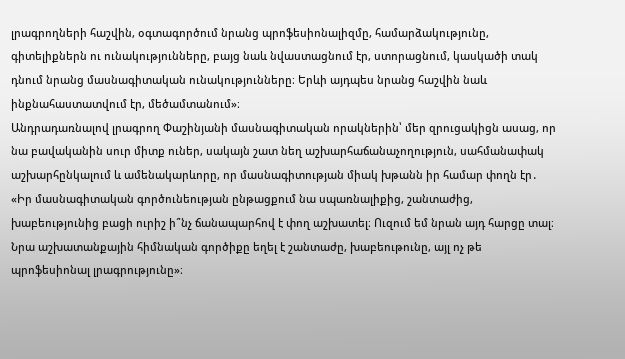լրագրողների հաշվին, օգտագործում նրանց պրոֆեսիոնալիզմը, համարձակությունը, գիտելիքներն ու ունակությունները, բայց նաև նվաստացնում էր, ստորացնում, կասկածի տակ դնում նրանց մասնագիտական ունակությունները։ Երևի այդպես նրանց հաշվին նաև ինքնահաստատվում էր, մեծամտանում»։
Անդրադառնալով լրագրող Փաշինյանի մասնագիտական որակներին՝ մեր զրուցակիցն ասաց, որ նա բավականին սուր միտք ուներ, սակայն շատ նեղ աշխարհաճանաչողություն, սահմանափակ աշխարհընկալում և ամենակարևորը, որ մասնագիտության միակ խթանն իր համար փողն էր․ «Իր մասնագիտական գործունեության ընթացքում նա սպառնալիքից, շանտաժից, խաբեությունից բացի ուրիշ ի՞նչ ճանապարհով է փող աշխատել։ Ուզում եմ նրան այդ հարցը տալ։ Նրա աշխատանքային հիմնական գործիքը եղել է շանտաժը, խաբեութունը, այլ ոչ թե պրոֆեսիոնալ լրագրությունը»։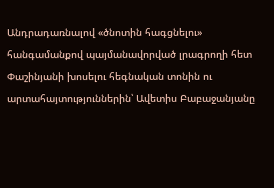Անդրադառնալով «ծնոտին հագցնելու» հանգամանքով պայմանավորված լրագրողի հետ Փաշինյանի խոսելու հեգնական տոնին ու արտահայտություններին՝ Ավետիս Բաբաջանյանը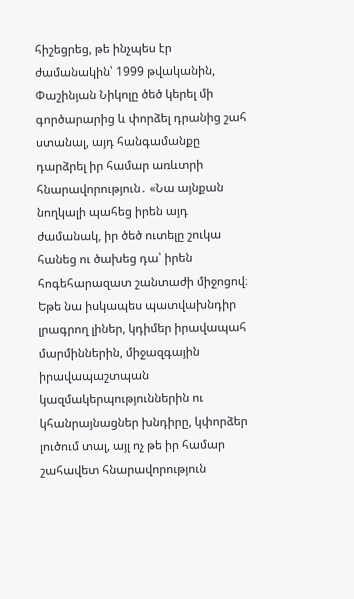հիշեցրեց, թե ինչպես էր ժամանակին՝ 1999 թվականին, Փաշինյան Նիկոլը ծեծ կերել մի գործարարից և փորձել դրանից շահ ստանալ, այդ հանգամանքը դարձրել իր համար առևտրի հնարավորություն․ «Նա այնքան նողկալի պահեց իրեն այդ ժամանակ, իր ծեծ ուտելը շուկա հանեց ու ծախեց դա՝ իրեն հոգեհարազատ շանտաժի միջոցով։ Եթե նա իսկապես պատվախնդիր լրագրող լիներ, կդիմեր իրավապահ մարմիններին, միջազգային իրավապաշտպան կազմակերպություններին ու կհանրայնացներ խնդիրը, կփորձեր լուծում տալ, այլ ոչ թե իր համար շահավետ հնարավորություն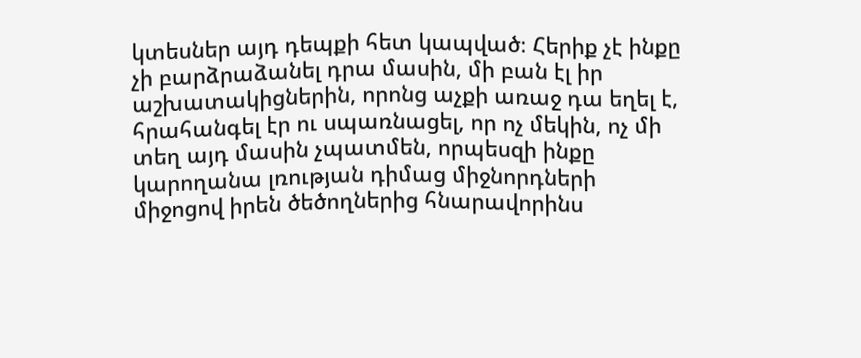կտեսներ այդ դեպքի հետ կապված։ Հերիք չէ ինքը չի բարձրաձանել դրա մասին, մի բան էլ իր աշխատակիցներին, որոնց աչքի առաջ դա եղել է, հրահանգել էր ու սպառնացել, որ ոչ մեկին, ոչ մի տեղ այդ մասին չպատմեն, որպեսզի ինքը կարողանա լռության դիմաց միջնորդների միջոցով իրեն ծեծողներից հնարավորինս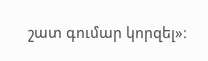շատ գումար կորզել»։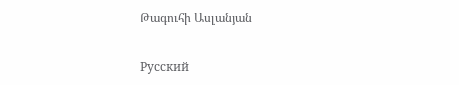Թագուհի Ասլանյան

Русский